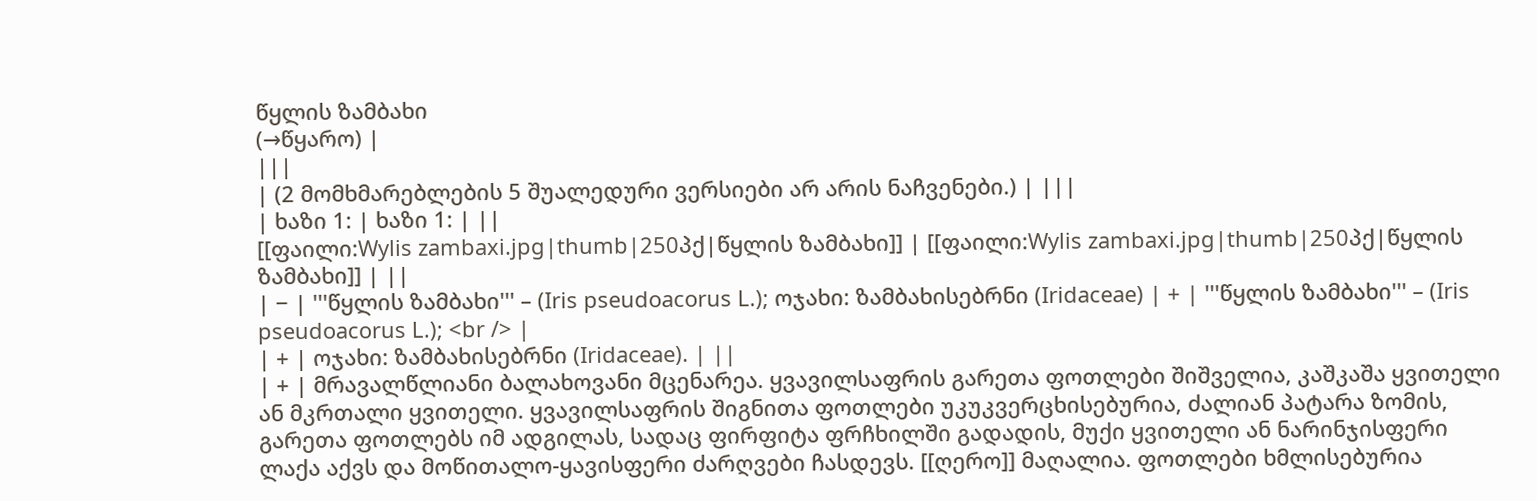წყლის ზამბახი
(→წყარო) |
|||
| (2 მომხმარებლების 5 შუალედური ვერსიები არ არის ნაჩვენები.) | |||
| ხაზი 1: | ხაზი 1: | ||
[[ფაილი:Wylis zambaxi.jpg|thumb|250პქ|წყლის ზამბახი]] | [[ფაილი:Wylis zambaxi.jpg|thumb|250პქ|წყლის ზამბახი]] | ||
| − | '''წყლის ზამბახი''' – (Iris pseudoacorus L.); ოჯახი: ზამბახისებრნი (Iridaceae) | + | '''წყლის ზამბახი''' – (Iris pseudoacorus L.); <br /> |
| + | ოჯახი: ზამბახისებრნი (Iridaceae). | ||
| + | მრავალწლიანი ბალახოვანი მცენარეა. ყვავილსაფრის გარეთა ფოთლები შიშველია, კაშკაშა ყვითელი ან მკრთალი ყვითელი. ყვავილსაფრის შიგნითა ფოთლები უკუკვერცხისებურია, ძალიან პატარა ზომის, გარეთა ფოთლებს იმ ადგილას, სადაც ფირფიტა ფრჩხილში გადადის, მუქი ყვითელი ან ნარინჯისფერი ლაქა აქვს და მოწითალო-ყავისფერი ძარღვები ჩასდევს. [[ღერო]] მაღალია. ფოთლები ხმლისებურია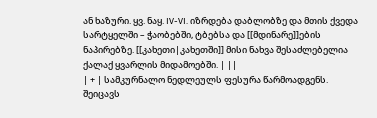ან ხაზური. ყვ. ნაყ. IV-VI. იზრდება დაბლობზე და მთის ქვედა სარტყელში – ჭაობებში, ტბებსა და [[მდინარე]]ების ნაპირებზე. [[კახეთი|კახეთში]] მისი ნახვა შესაძლებელია ქალაქ ყვარლის მიდამოებში. | ||
| + | სამკურნალო ნედლეულს ფესურა წარმოადგენს. შეიცავს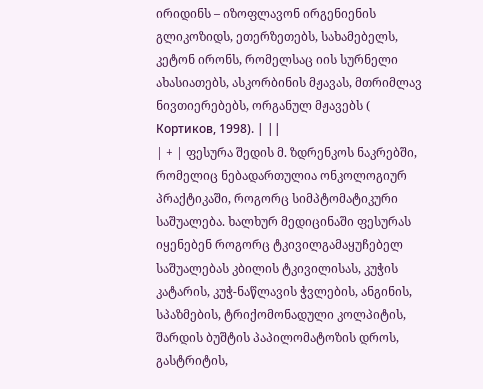ირიდინს – იზოფლავონ ირგენიენის გლიკოზიდს, ეთერზეთებს, სახამებელს, კეტონ ირონს, რომელსაც იის სურნელი ახასიათებს, ასკორბინის მჟავას, მთრიმლავ ნივთიერებებს, ორგანულ მჟავებს ( Кортиков, 1998). | ||
| + | ფესურა შედის მ. ზდრენკოს ნაკრებში, რომელიც ნებადართულია ონკოლოგიურ პრაქტიკაში, როგორც სიმპტომატიკური საშუალება. ხალხურ მედიცინაში ფესურას იყენებენ როგორც ტკივილგამაყუჩებელ საშუალებას კბილის ტკივილისას, კუჭის კატარის, კუჭ-ნაწლავის ჭვლების, ანგინის, სპაზმების, ტრიქომონადული კოლპიტის, შარდის ბუშტის პაპილომატოზის დროს, გასტრიტის,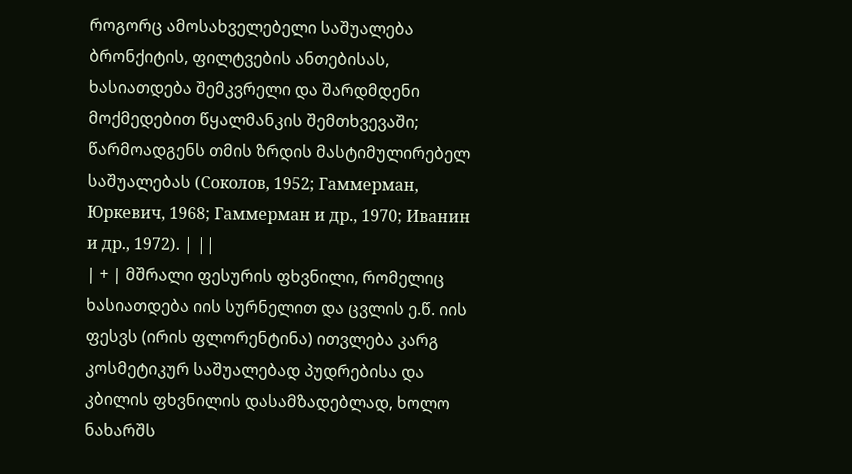როგორც ამოსახველებელი საშუალება ბრონქიტის, ფილტვების ანთებისას, ხასიათდება შემკვრელი და შარდმდენი მოქმედებით წყალმანკის შემთხვევაში; წარმოადგენს თმის ზრდის მასტიმულირებელ საშუალებას (Соколов, 1952; Гаммерман, Юркевич, 1968; Гаммерман и др., 1970; Иванин и др., 1972). | ||
| + | მშრალი ფესურის ფხვნილი, რომელიც ხასიათდება იის სურნელით და ცვლის ე.წ. იის ფესვს (ირის ფლორენტინა) ითვლება კარგ კოსმეტიკურ საშუალებად პუდრებისა და კბილის ფხვნილის დასამზადებლად, ხოლო ნახარშს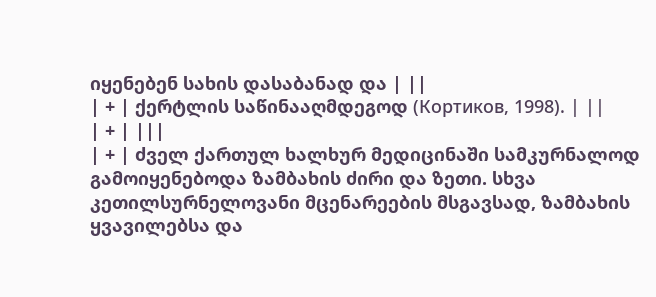იყენებენ სახის დასაბანად და | ||
| + | ქერტლის საწინააღმდეგოდ (Кортиков, 1998). | ||
| + | |||
| + | ძველ ქართულ ხალხურ მედიცინაში სამკურნალოდ გამოიყენებოდა ზამბახის ძირი და ზეთი. სხვა კეთილსურნელოვანი მცენარეების მსგავსად, ზამბახის ყვავილებსა და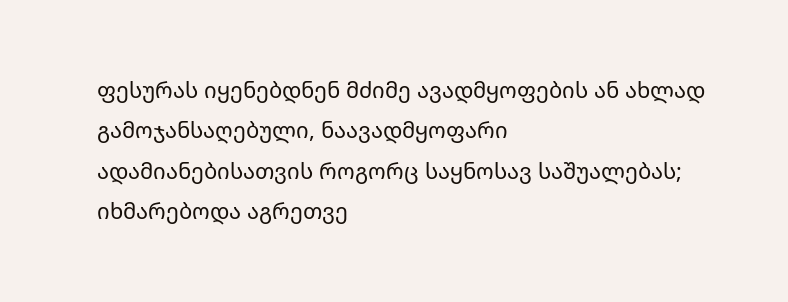ფესურას იყენებდნენ მძიმე ავადმყოფების ან ახლად გამოჯანსაღებული, ნაავადმყოფარი ადამიანებისათვის როგორც საყნოსავ საშუალებას; იხმარებოდა აგრეთვე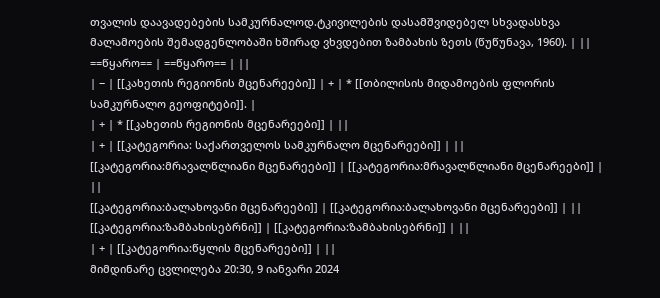თვალის დაავადებების სამკურნალოდ.ტკივილების დასამშვიდებელ სხვადასხვა მალამოების შემადგენლობაში ხშირად ვხვდებით ზამბახის ზეთს (წუწუნავა, 1960). | ||
==წყარო== | ==წყარო== | ||
| − | [[კახეთის რეგიონის მცენარეები]] | + | * [[თბილისის მიდამოების ფლორის სამკურნალო გეოფიტები]]. |
| + | * [[კახეთის რეგიონის მცენარეები]] | ||
| + | [[კატეგორია: საქართველოს სამკურნალო მცენარეები]] | ||
[[კატეგორია:მრავალწლიანი მცენარეები]] | [[კატეგორია:მრავალწლიანი მცენარეები]] | ||
[[კატეგორია:ბალახოვანი მცენარეები]] | [[კატეგორია:ბალახოვანი მცენარეები]] | ||
[[კატეგორია:ზამბახისებრნი]] | [[კატეგორია:ზამბახისებრნი]] | ||
| + | [[კატეგორია:წყლის მცენარეები]] | ||
მიმდინარე ცვლილება 20:30, 9 იანვარი 2024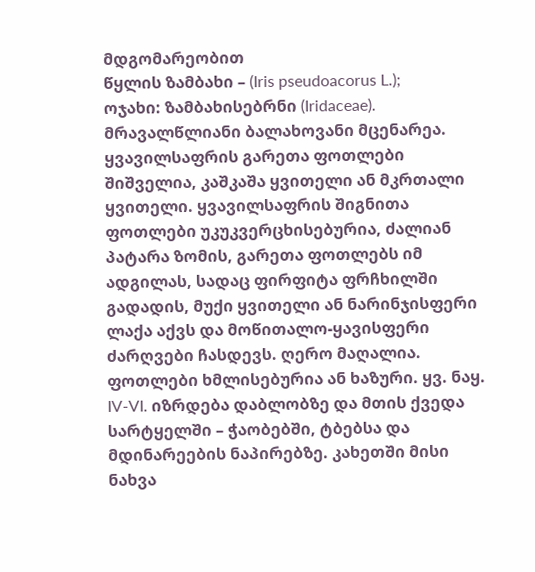მდგომარეობით
წყლის ზამბახი – (Iris pseudoacorus L.);
ოჯახი: ზამბახისებრნი (Iridaceae).
მრავალწლიანი ბალახოვანი მცენარეა. ყვავილსაფრის გარეთა ფოთლები შიშველია, კაშკაშა ყვითელი ან მკრთალი ყვითელი. ყვავილსაფრის შიგნითა ფოთლები უკუკვერცხისებურია, ძალიან პატარა ზომის, გარეთა ფოთლებს იმ ადგილას, სადაც ფირფიტა ფრჩხილში გადადის, მუქი ყვითელი ან ნარინჯისფერი ლაქა აქვს და მოწითალო-ყავისფერი ძარღვები ჩასდევს. ღერო მაღალია. ფოთლები ხმლისებურია ან ხაზური. ყვ. ნაყ. IV-VI. იზრდება დაბლობზე და მთის ქვედა სარტყელში – ჭაობებში, ტბებსა და მდინარეების ნაპირებზე. კახეთში მისი ნახვა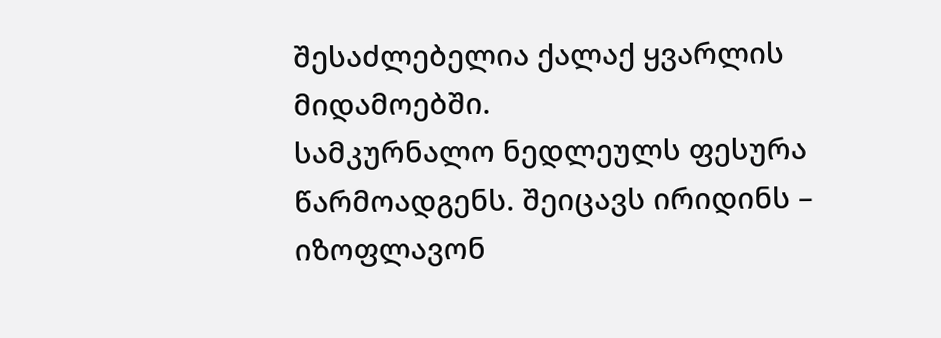შესაძლებელია ქალაქ ყვარლის მიდამოებში.
სამკურნალო ნედლეულს ფესურა წარმოადგენს. შეიცავს ირიდინს – იზოფლავონ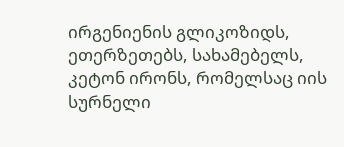ირგენიენის გლიკოზიდს, ეთერზეთებს, სახამებელს, კეტონ ირონს, რომელსაც იის სურნელი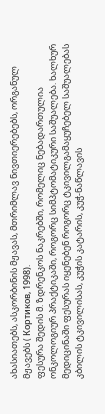ახასიათებს, ასკორბინის მჟავას, მთრიმლავ ნივთიერებებს, ორგანულ მჟავებს ( Кортиков, 1998).
ფესურა შედის მ. ზდრენკოს ნაკრებში, რომელიც ნებადართულია ონკოლოგიურ პრაქტიკაში, როგორც სიმპტომატიკური საშუალება. ხალხურ მედიცინაში ფესურას იყენებენ როგორც ტკივილგამაყუჩებელ საშუალებას კბილის ტკივილისას, კუჭის კატარის, კუჭ-ნაწლავის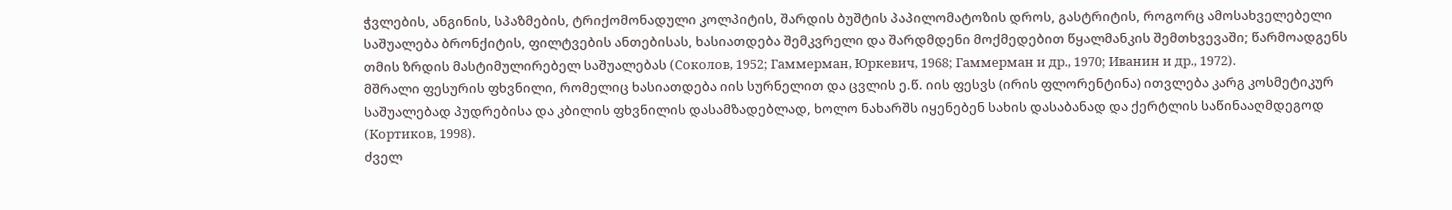ჭვლების, ანგინის, სპაზმების, ტრიქომონადული კოლპიტის, შარდის ბუშტის პაპილომატოზის დროს, გასტრიტის, როგორც ამოსახველებელი საშუალება ბრონქიტის, ფილტვების ანთებისას, ხასიათდება შემკვრელი და შარდმდენი მოქმედებით წყალმანკის შემთხვევაში; წარმოადგენს თმის ზრდის მასტიმულირებელ საშუალებას (Соколов, 1952; Гаммерман, Юркевич, 1968; Гаммерман и др., 1970; Иванин и др., 1972).
მშრალი ფესურის ფხვნილი, რომელიც ხასიათდება იის სურნელით და ცვლის ე.წ. იის ფესვს (ირის ფლორენტინა) ითვლება კარგ კოსმეტიკურ საშუალებად პუდრებისა და კბილის ფხვნილის დასამზადებლად, ხოლო ნახარშს იყენებენ სახის დასაბანად და ქერტლის საწინააღმდეგოდ (Кортиков, 1998).
ძველ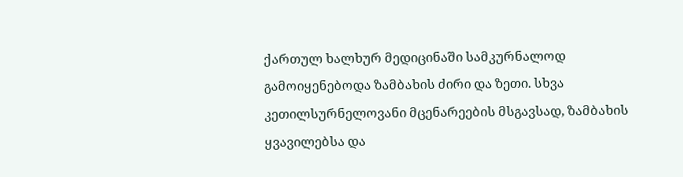ქართულ ხალხურ მედიცინაში სამკურნალოდ გამოიყენებოდა ზამბახის ძირი და ზეთი. სხვა კეთილსურნელოვანი მცენარეების მსგავსად, ზამბახის ყვავილებსა და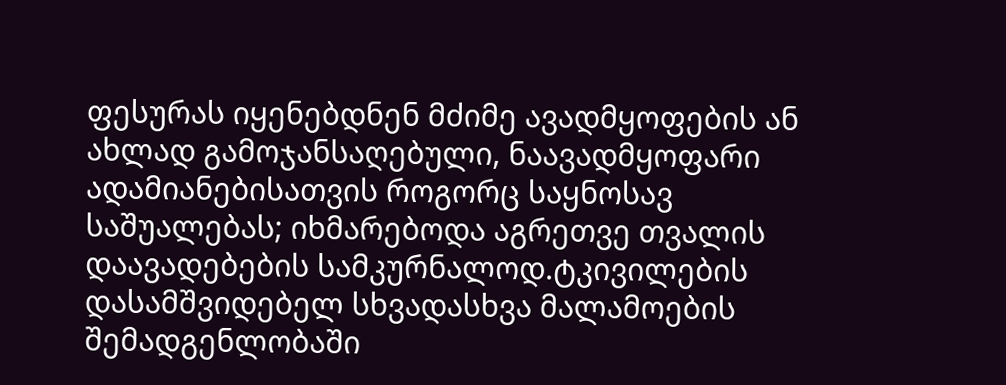ფესურას იყენებდნენ მძიმე ავადმყოფების ან ახლად გამოჯანსაღებული, ნაავადმყოფარი ადამიანებისათვის როგორც საყნოსავ საშუალებას; იხმარებოდა აგრეთვე თვალის დაავადებების სამკურნალოდ.ტკივილების დასამშვიდებელ სხვადასხვა მალამოების შემადგენლობაში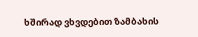ხშირად ვხვდებით ზამბახის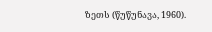ზეთს (წუწუნავა, 1960).